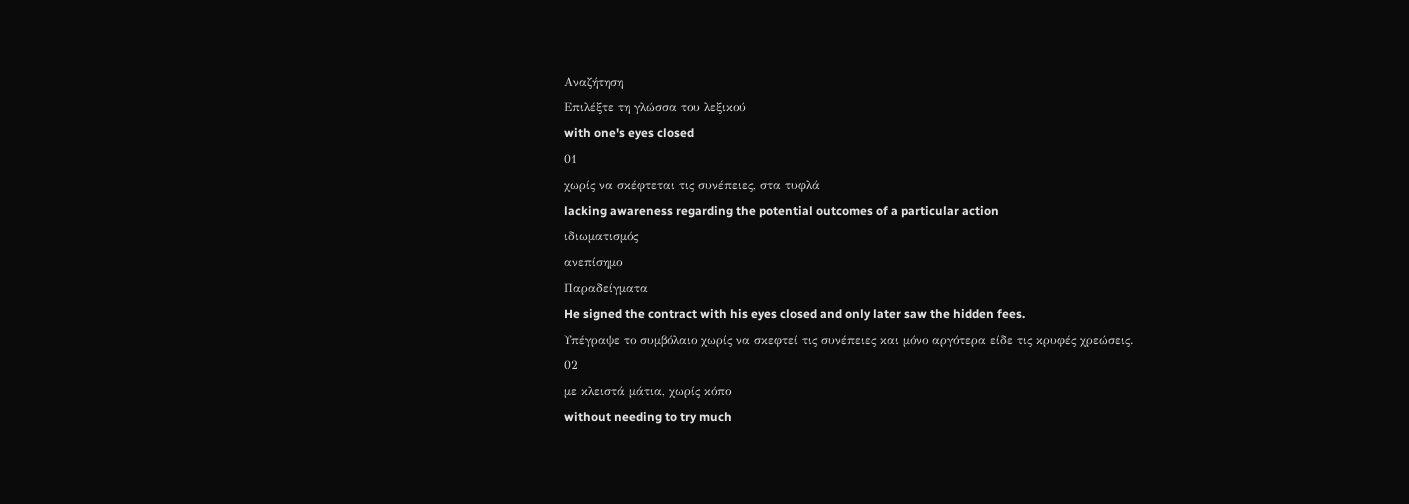Αναζήτηση
Επιλέξτε τη γλώσσα του λεξικού
with one's eyes closed
01
χωρίς να σκέφτεται τις συνέπειες, στα τυφλά
lacking awareness regarding the potential outcomes of a particular action
ιδιωματισμός
ανεπίσημο
Παραδείγματα
He signed the contract with his eyes closed and only later saw the hidden fees.
Υπέγραψε το συμβόλαιο χωρίς να σκεφτεί τις συνέπειες και μόνο αργότερα είδε τις κρυφές χρεώσεις.
02
με κλειστά μάτια, χωρίς κόπο
without needing to try much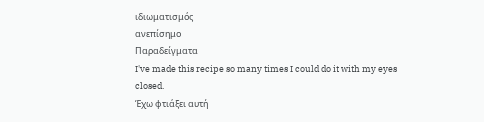ιδιωματισμός
ανεπίσημο
Παραδείγματα
I've made this recipe so many times I could do it with my eyes closed.
Έχω φτιάξει αυτή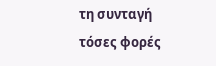τη συνταγή τόσες φορές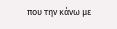που την κάνω με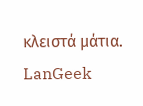κλειστά μάτια.
LanGeek